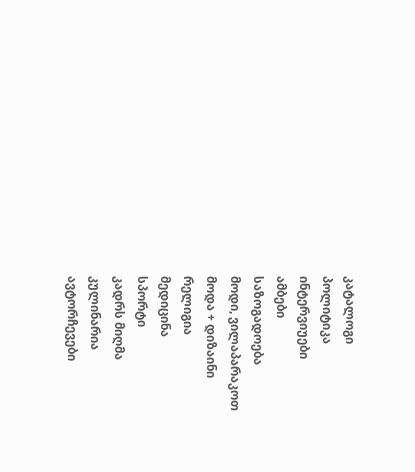კატალოგი
პოლიტიკა
ინტერვიუები
ამბები
საზოგადოება
მოდი, ვილაპარაკოთ
მოდა + დიზაინი
რელიგია
მედიცინა
სპორტი
კადრს მიღმა
კულინარია
ავტორჩევები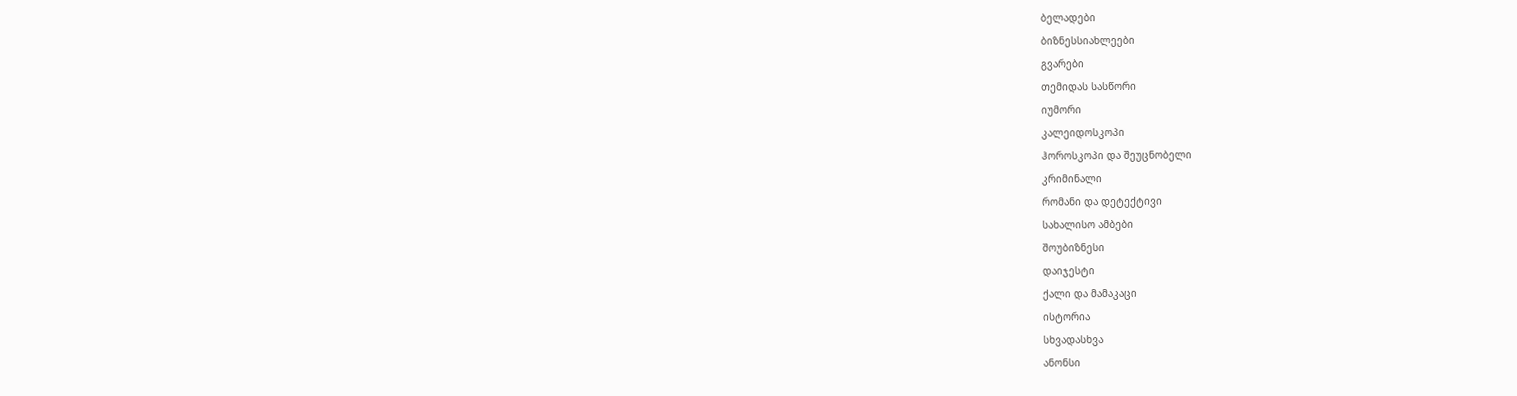ბელადები
ბიზნესსიახლეები
გვარები
თემიდას სასწორი
იუმორი
კალეიდოსკოპი
ჰოროსკოპი და შეუცნობელი
კრიმინალი
რომანი და დეტექტივი
სახალისო ამბები
შოუბიზნესი
დაიჯესტი
ქალი და მამაკაცი
ისტორია
სხვადასხვა
ანონსი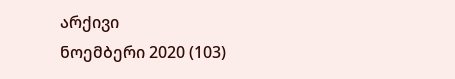არქივი
ნოემბერი 2020 (103)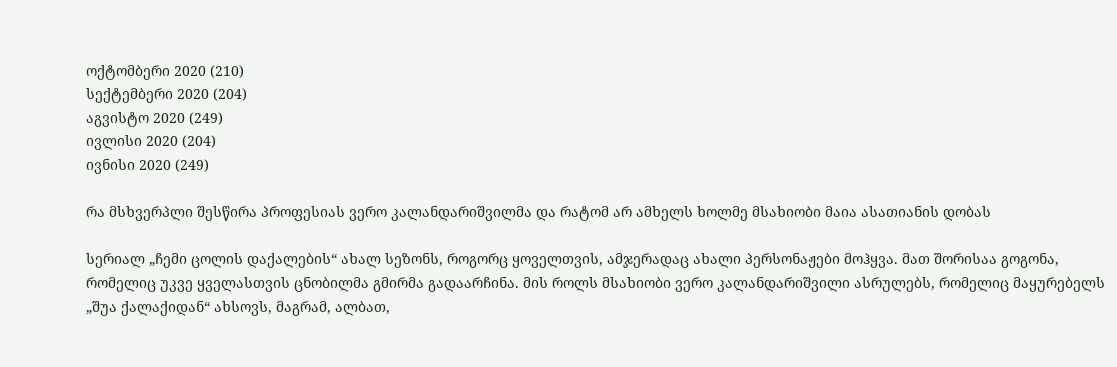ოქტომბერი 2020 (210)
სექტემბერი 2020 (204)
აგვისტო 2020 (249)
ივლისი 2020 (204)
ივნისი 2020 (249)

რა მსხვერპლი შესწირა პროფესიას ვერო კალანდარიშვილმა და რატომ არ ამხელს ხოლმე მსახიობი მაია ასათიანის დობას

სერიალ „ჩემი ცოლის დაქალების“ ახალ სეზონს, როგორც ყოველთვის, ამჯერადაც ახალი პერსონაჟები მოჰყვა. მათ შორისაა გოგონა, რომელიც უკვე ყველასთვის ცნობილმა გმირმა გადაარჩინა. მის როლს მსახიობი ვერო კალანდარიშვილი ასრულებს, რომელიც მაყურებელს „შუა ქალაქიდან“ ახსოვს, მაგრამ, ალბათ,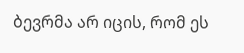ბევრმა არ იცის, რომ ეს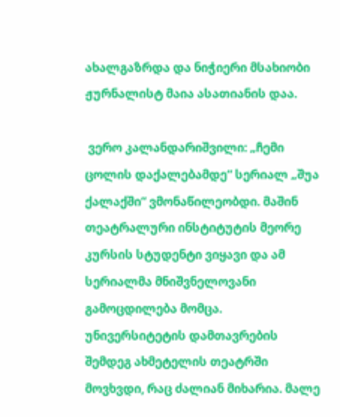ახალგაზრდა და ნიჭიერი მსახიობი ჟურნალისტ მაია ასათიანის დაა.

 ვერო კალანდარიშვილი: „ჩემი ცოლის დაქალებამდე“ სერიალ „შუა ქალაქში“ ვმონაწილეობდი. მაშინ თეატრალური ინსტიტუტის მეორე კურსის სტუდენტი ვიყავი და ამ სერიალმა მნიშვნელოვანი გამოცდილება მომცა. უნივერსიტეტის დამთავრების შემდეგ ახმეტელის თეატრში მოვხვდი, რაც ძალიან მიხარია. მალე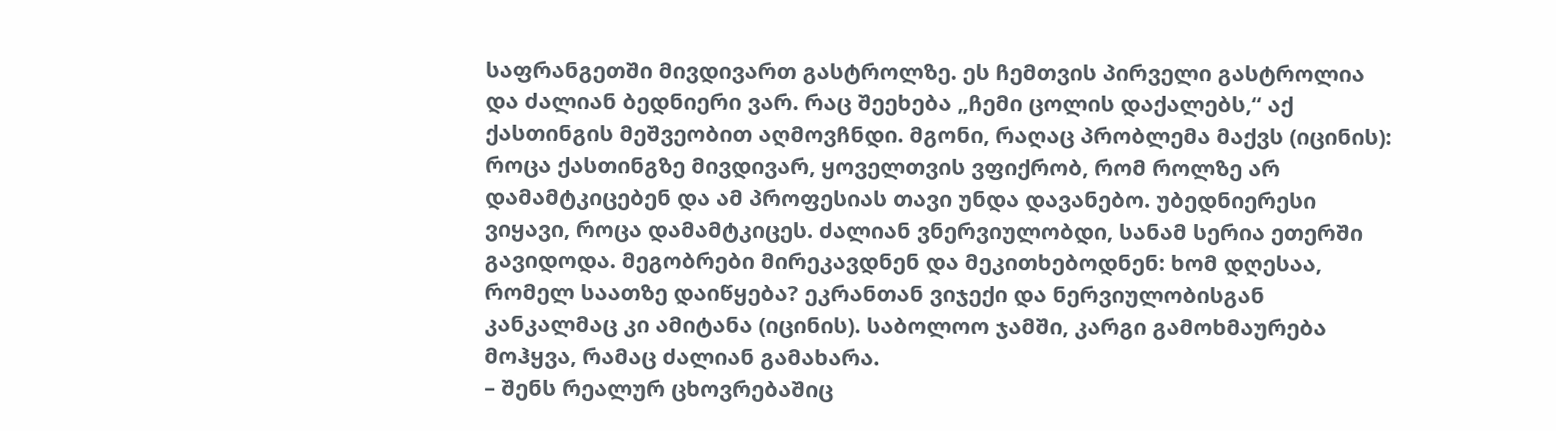საფრანგეთში მივდივართ გასტროლზე. ეს ჩემთვის პირველი გასტროლია და ძალიან ბედნიერი ვარ. რაც შეეხება „ჩემი ცოლის დაქალებს,“ აქ ქასთინგის მეშვეობით აღმოვჩნდი. მგონი, რაღაც პრობლემა მაქვს (იცინის): როცა ქასთინგზე მივდივარ, ყოველთვის ვფიქრობ, რომ როლზე არ დამამტკიცებენ და ამ პროფესიას თავი უნდა დავანებო. უბედნიერესი ვიყავი, როცა დამამტკიცეს. ძალიან ვნერვიულობდი, სანამ სერია ეთერში გავიდოდა. მეგობრები მირეკავდნენ და მეკითხებოდნენ: ხომ დღესაა, რომელ საათზე დაიწყება? ეკრანთან ვიჯექი და ნერვიულობისგან კანკალმაც კი ამიტანა (იცინის). საბოლოო ჯამში, კარგი გამოხმაურება მოჰყვა, რამაც ძალიან გამახარა.
– შენს რეალურ ცხოვრებაშიც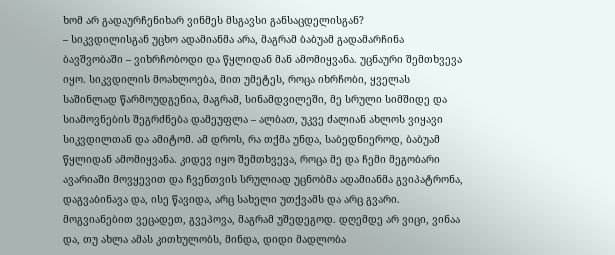ხომ არ გადაურჩენიხარ ვინმეს მსგავსი განსაცდელისგან?
– სიკვდილისგან უცხო ადამიანმა არა, მაგრამ ბაბუამ გადამარჩინა ბავშვობაში – ვიხრჩობოდი და წყლიდან მან ამომიყვანა. უცნაური შემთხვევა იყო. სიკვდილის მოახლოება, მით უმეტეს, როცა იხრჩობი, ყველას საშინლად წარმოუდგენია, მაგრამ, სინამდვილეში, მე სრული სიმშიდე და სიამოვნების შეგრძნება დამეუფლა – ალბათ, უკვე ძალიან ახლოს ვიყავი სიკვდილთან და ამიტომ. ამ დროს, რა თქმა უნდა, საბედნიეროდ, ბაბუამ წყლიდან ამომიყვანა. კიდევ იყო შემთხვევა, როცა მე და ჩემი მეგობარი ავარიაში მოვყევით და ჩვენთვის სრულიად უცნობმა ადამიანმა გვიპატრონა, დაგვაბინავა და, ისე წავიდა, არც სახელი უთქვამს და არც გვარი. მოგვიანებით ვეცადეთ, გვეპოვა, მაგრამ უშედეგოდ. დღემდე არ ვიცი, ვინაა და, თუ ახლა ამას კითხულობს, მინდა, დიდი მადლობა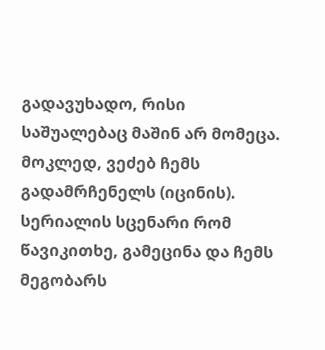გადავუხადო, რისი საშუალებაც მაშინ არ მომეცა. მოკლედ, ვეძებ ჩემს გადამრჩენელს (იცინის). სერიალის სცენარი რომ წავიკითხე, გამეცინა და ჩემს მეგობარს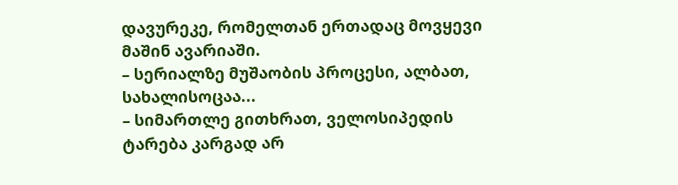დავურეკე, რომელთან ერთადაც მოვყევი მაშინ ავარიაში.
– სერიალზე მუშაობის პროცესი, ალბათ, სახალისოცაა...
– სიმართლე გითხრათ, ველოსიპედის ტარება კარგად არ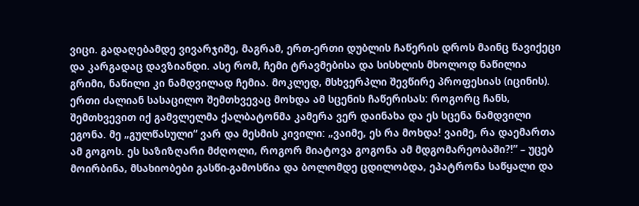ვიცი. გადაღებამდე ვივარჯიშე, მაგრამ, ერთ-ერთი დუბლის ჩაწერის დროს მაინც წავიქეცი და კარგადაც დავზიანდი. ასე რომ, ჩემი ტრავმებისა და სისხლის მხოლოდ ნაწილია გრიმი, ნაწილი კი ნამდვილად ჩემია. მოკლედ, მსხვერპლი შევწირე პროფესიას (იცინის). ერთი ძალიან სასაცილო შემთხვევაც მოხდა ამ სცენის ჩაწერისას: როგორც ჩანს, შემთხვევით იქ გამვლელმა ქალბატონმა კამერა ვერ დაინახა და ეს სცენა ნამდვილი ეგონა. მე „გულწასული“ ვარ და მესმის კივილი: „ვაიმე, ეს რა მოხდა! ვაიმე, რა დაემართა ამ გოგოს. ეს საზიზღარი მძღოლი, როგორ მიატოვა გოგონა ამ მდგომარეობაში?!” – უცებ მოირბინა, მსახიობები გასწი-გამოსწია და ბოლომდე ცდილობდა, ეპატრონა საწყალი და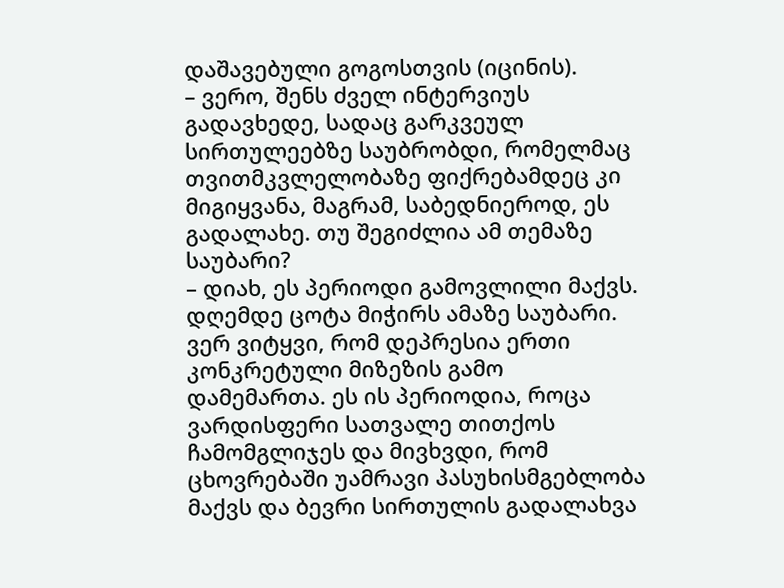დაშავებული გოგოსთვის (იცინის).
– ვერო, შენს ძველ ინტერვიუს გადავხედე, სადაც გარკვეულ სირთულეებზე საუბრობდი, რომელმაც თვითმკვლელობაზე ფიქრებამდეც კი მიგიყვანა, მაგრამ, საბედნიეროდ, ეს გადალახე. თუ შეგიძლია ამ თემაზე საუბარი?
– დიახ, ეს პერიოდი გამოვლილი მაქვს. დღემდე ცოტა მიჭირს ამაზე საუბარი. ვერ ვიტყვი, რომ დეპრესია ერთი კონკრეტული მიზეზის გამო დამემართა. ეს ის პერიოდია, როცა ვარდისფერი სათვალე თითქოს ჩამომგლიჯეს და მივხვდი, რომ ცხოვრებაში უამრავი პასუხისმგებლობა მაქვს და ბევრი სირთულის გადალახვა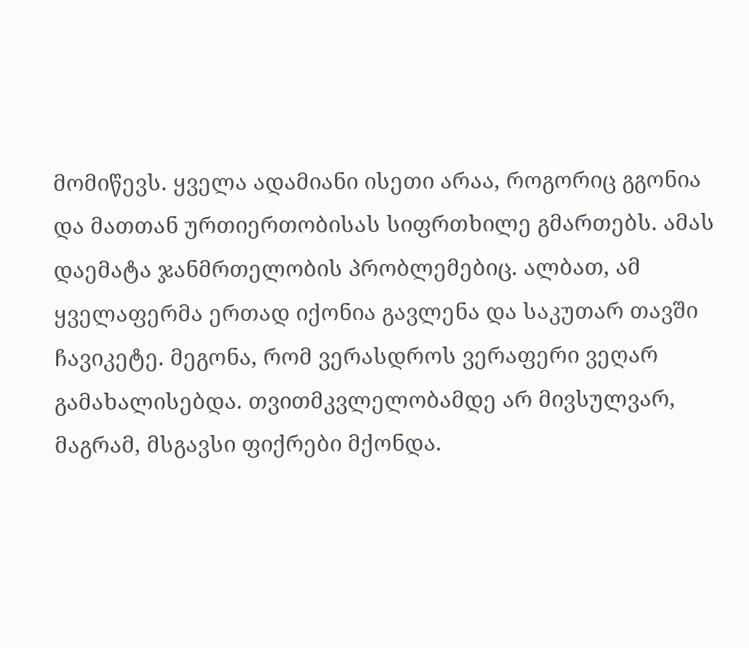მომიწევს. ყველა ადამიანი ისეთი არაა, როგორიც გგონია და მათთან ურთიერთობისას სიფრთხილე გმართებს. ამას დაემატა ჯანმრთელობის პრობლემებიც. ალბათ, ამ ყველაფერმა ერთად იქონია გავლენა და საკუთარ თავში ჩავიკეტე. მეგონა, რომ ვერასდროს ვერაფერი ვეღარ გამახალისებდა. თვითმკვლელობამდე არ მივსულვარ, მაგრამ, მსგავსი ფიქრები მქონდა.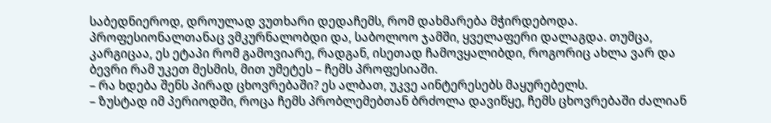საბედნიეროდ, დროულად ვუთხარი დედაჩემს, რომ დახმარება მჭირდებოდა. პროფესიონალთანაც ვმკურნალობდი და, საბოლოო ჯამში, ყველაფერი დალაგდა. თუმცა, კარგიცაა, ეს ეტაპი რომ გამოვიარე, რადგან, ისეთად ჩამოვყალიბდი, როგორიც ახლა ვარ და ბევრი რამ უკეთ მესმის, მით უმეტეს – ჩემს პროფესიაში.
– რა ხდება შენს პირად ცხოვრებაში? ეს ალბათ, უკვე აინტერესებს მაყურებელს.
– ზუსტად იმ პერიოდში, როცა ჩემს პრობლემებთან ბრძოლა დავიწყე, ჩემს ცხოვრებაში ძალიან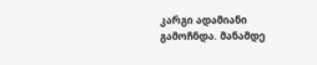კარგი ადამიანი გამოჩნდა. მანამდე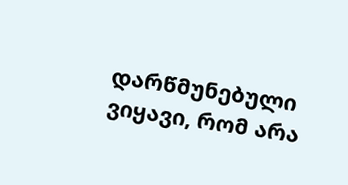დარწმუნებული ვიყავი, რომ არა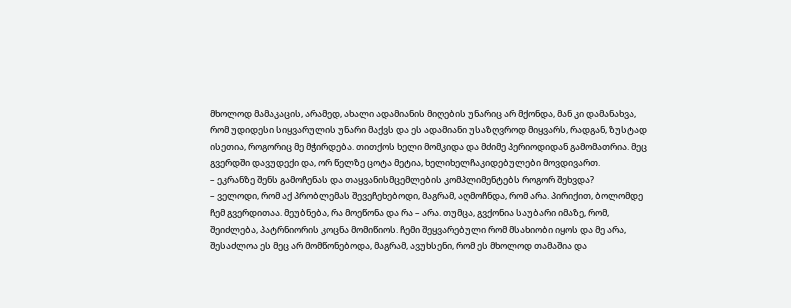მხოლოდ მამაკაცის, არამედ, ახალი ადამიანის მიღების უნარიც არ მქონდა, მან კი დამანახვა, რომ უდიდესი სიყვარულის უნარი მაქვს და ეს ადამიანი უსაზღვროდ მიყვარს, რადგან, ზუსტად ისეთია, როგორიც მე მჭირდება. თითქოს ხელი მომკიდა და მძიმე პერიოდიდან გამომათრია. მეც გვერდში დავუდექი და, ორ წელზე ცოტა მეტია, ხელიხელჩაკიდებულები მოვდივართ.
– ეკრანზე შენს გამოჩენას და თაყვანისმცემლების კომპლიმენტებს როგორ შეხვდა?
– ველოდი, რომ აქ პრობლემას შევეჩეხებოდი, მაგრამ, აღმოჩნდა, რომ არა. პირიქით, ბოლომდე ჩემ გვერდითაა. მეუბნება, რა მოეწონა და რა – არა. თუმცა, გვქონია საუბარი იმაზე, რომ, შეიძლება, პატრნიორის კოცნა მომიწიოს. ჩემი შეყვარებული რომ მსახიობი იყოს და მე არა, შესაძლოა ეს მეც არ მომწონებოდა, მაგრამ, ავუხსენი, რომ ეს მხოლოდ თამაშია და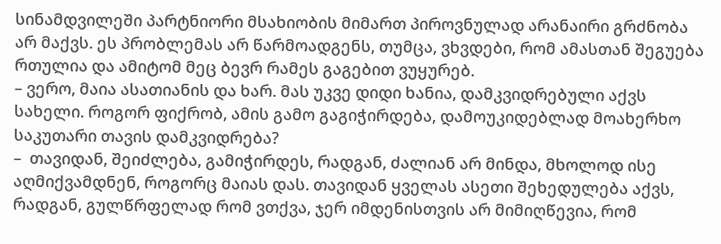სინამდვილეში პარტნიორი მსახიობის მიმართ პიროვნულად არანაირი გრძნობა არ მაქვს. ეს პრობლემას არ წარმოადგენს, თუმცა, ვხვდები, რომ ამასთან შეგუება რთულია და ამიტომ მეც ბევრ რამეს გაგებით ვუყურებ.
– ვერო, მაია ასათიანის და ხარ. მას უკვე დიდი ხანია, დამკვიდრებული აქვს სახელი. როგორ ფიქრობ, ამის გამო გაგიჭირდება, დამოუკიდებლად მოახერხო საკუთარი თავის დამკვიდრება?
–  თავიდან, შეიძლება, გამიჭირდეს, რადგან, ძალიან არ მინდა, მხოლოდ ისე აღმიქვამდნენ, როგორც მაიას დას. თავიდან ყველას ასეთი შეხედულება აქვს, რადგან, გულწრფელად რომ ვთქვა, ჯერ იმდენისთვის არ მიმიღწევია, რომ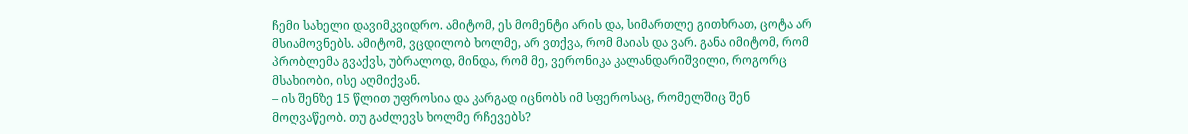ჩემი სახელი დავიმკვიდრო. ამიტომ, ეს მომენტი არის და, სიმართლე გითხრათ, ცოტა არ მსიამოვნებს. ამიტომ, ვცდილობ ხოლმე, არ ვთქვა, რომ მაიას და ვარ. განა იმიტომ, რომ პრობლემა გვაქვს, უბრალოდ, მინდა, რომ მე, ვერონიკა კალანდარიშვილი, როგორც მსახიობი, ისე აღმიქვან.
– ის შენზე 15 წლით უფროსია და კარგად იცნობს იმ სფეროსაც, რომელშიც შენ მოღვაწეობ. თუ გაძლევს ხოლმე რჩევებს?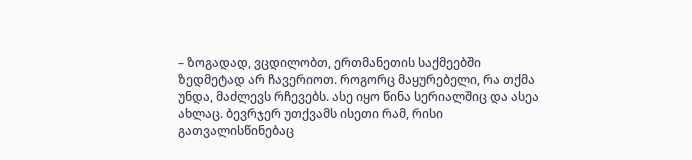– ზოგადად, ვცდილობთ, ერთმანეთის საქმეებში ზედმეტად არ ჩავერიოთ. როგორც მაყურებელი, რა თქმა უნდა, მაძლევს რჩევებს. ასე იყო წინა სერიალშიც და ასეა ახლაც. ბევრჯერ უთქვამს ისეთი რამ, რისი გათვალისწინებაც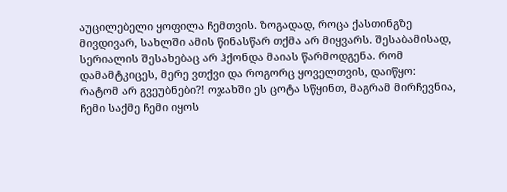აუცილებელი ყოფილა ჩემთვის. ზოგადად, როცა ქასთინგზე მივდივარ, სახლში ამის წინასწარ თქმა არ მიყვარს. შესაბამისად, სერიალის შესახებაც არ ჰქონდა მაიას წარმოდგენა. რომ დამამტკიცეს, მერე ვთქვი და როგორც ყოველთვის, დაიწყო: რატომ არ გვეუბნები?! ოჯახში ეს ცოტა სწყინთ, მაგრამ მირჩევნია, ჩემი საქმე ჩემი იყოს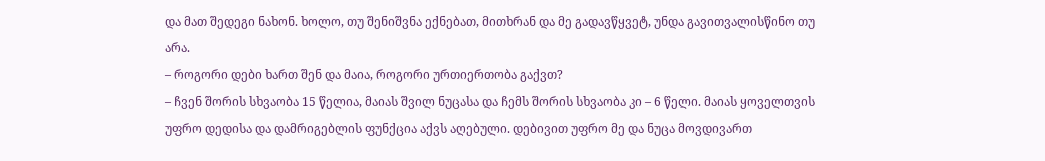და მათ შედეგი ნახონ. ხოლო, თუ შენიშვნა ექნებათ, მითხრან და მე გადავწყვეტ, უნდა გავითვალისწინო თუ არა.
– როგორი დები ხართ შენ და მაია, როგორი ურთიერთობა გაქვთ?
– ჩვენ შორის სხვაობა 15 წელია, მაიას შვილ ნუცასა და ჩემს შორის სხვაობა კი – 6 წელი. მაიას ყოველთვის უფრო დედისა და დამრიგებლის ფუნქცია აქვს აღებული. დებივით უფრო მე და ნუცა მოვდივართ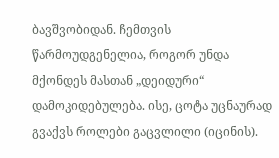ბავშვობიდან. ჩემთვის წარმოუდგენელია, როგორ უნდა მქონდეს მასთან „დეიდური“ დამოკიდებულება. ისე, ცოტა უცნაურად გვაქვს როლები გაცვლილი (იცინის).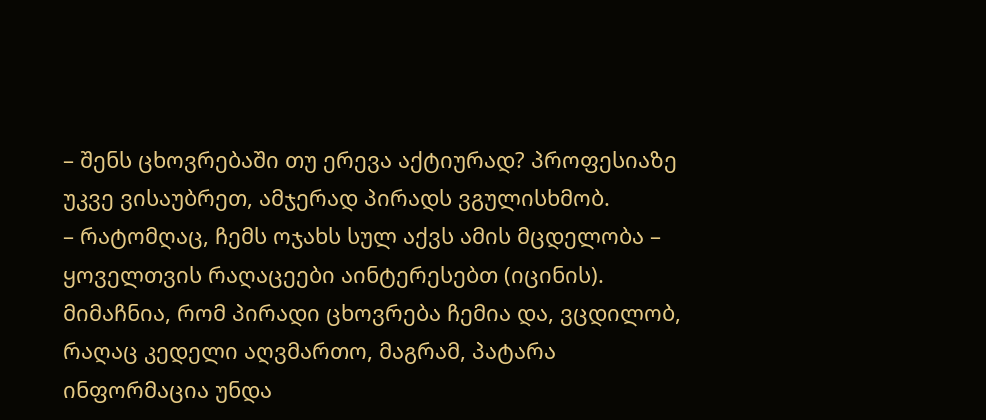– შენს ცხოვრებაში თუ ერევა აქტიურად? პროფესიაზე უკვე ვისაუბრეთ, ამჯერად პირადს ვგულისხმობ.
– რატომღაც, ჩემს ოჯახს სულ აქვს ამის მცდელობა – ყოველთვის რაღაცეები აინტერესებთ (იცინის). მიმაჩნია, რომ პირადი ცხოვრება ჩემია და, ვცდილობ, რაღაც კედელი აღვმართო, მაგრამ, პატარა ინფორმაცია უნდა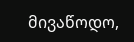მივაწოდო,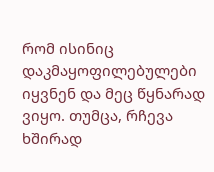რომ ისინიც დაკმაყოფილებულები იყვნენ და მეც წყნარად ვიყო. თუმცა, რჩევა ხშირად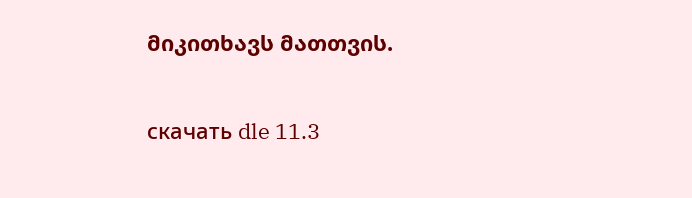მიკითხავს მათთვის.

скачать dle 11.3